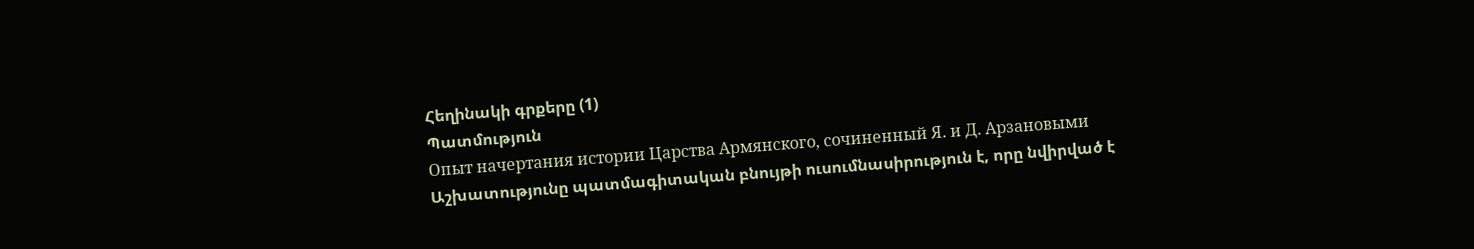Հեղինակի գրքերը (1)
Պատմություն
Опыт начертания истории Царства Армянского, сочиненный Я. и Д. Арзановыми
Աշխատությունը պատմագիտական բնույթի ուսումնասիրություն է, որը նվիրված է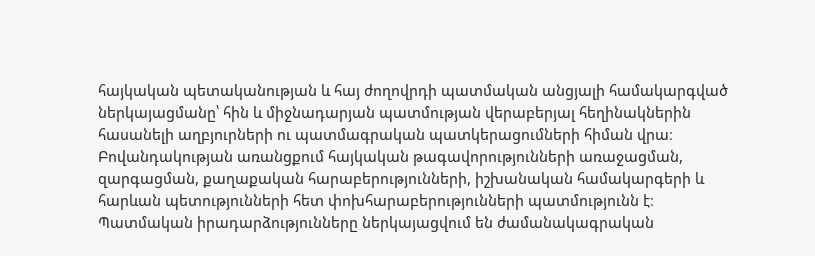հայկական պետականության և հայ ժողովրդի պատմական անցյալի համակարգված ներկայացմանը՝ հին և միջնադարյան պատմության վերաբերյալ հեղինակներին հասանելի աղբյուրների ու պատմագրական պատկերացումների հիման վրա։ Բովանդակության առանցքում հայկական թագավորությունների առաջացման, զարգացման, քաղաքական հարաբերությունների, իշխանական համակարգերի և հարևան պետությունների հետ փոխհարաբերությունների պատմությունն է։ Պատմական իրադարձությունները ներկայացվում են ժամանակագրական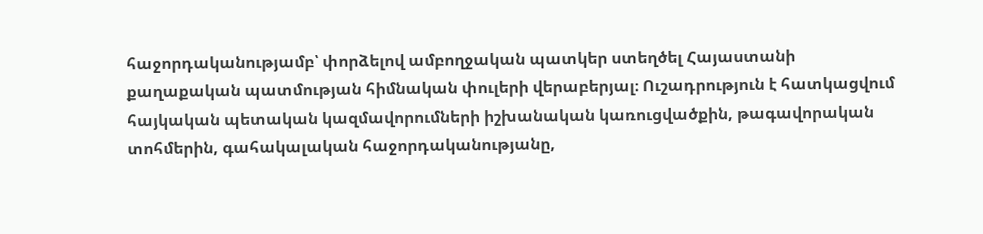հաջորդականությամբ՝ փորձելով ամբողջական պատկեր ստեղծել Հայաստանի քաղաքական պատմության հիմնական փուլերի վերաբերյալ։ Ուշադրություն է հատկացվում հայկական պետական կազմավորումների իշխանական կառուցվածքին, թագավորական տոհմերին, գահակալական հաջորդականությանը,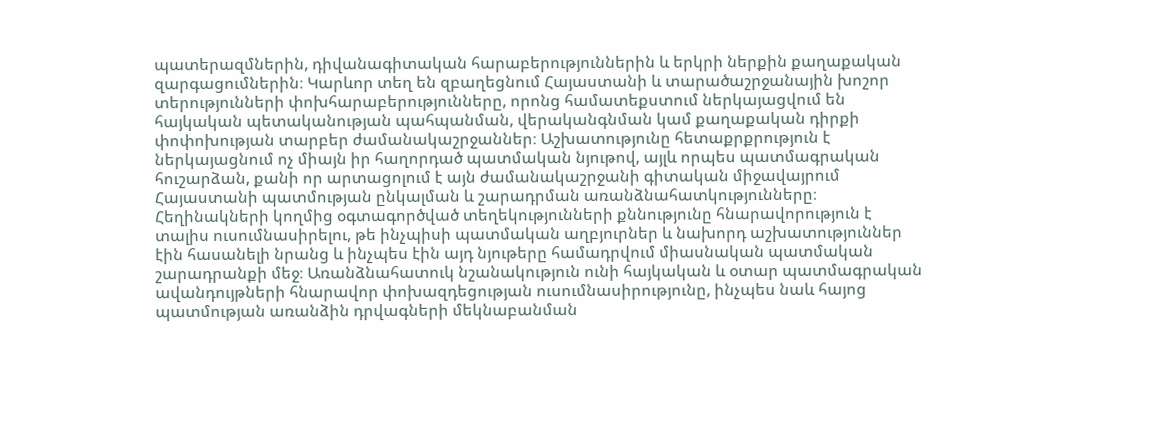պատերազմներին, դիվանագիտական հարաբերություններին և երկրի ներքին քաղաքական զարգացումներին։ Կարևոր տեղ են զբաղեցնում Հայաստանի և տարածաշրջանային խոշոր տերությունների փոխհարաբերությունները, որոնց համատեքստում ներկայացվում են հայկական պետականության պահպանման, վերականգնման կամ քաղաքական դիրքի փոփոխության տարբեր ժամանակաշրջաններ։ Աշխատությունը հետաքրքրություն է ներկայացնում ոչ միայն իր հաղորդած պատմական նյութով, այլև որպես պատմագրական հուշարձան, քանի որ արտացոլում է այն ժամանակաշրջանի գիտական միջավայրում Հայաստանի պատմության ընկալման և շարադրման առանձնահատկությունները։ Հեղինակների կողմից օգտագործված տեղեկությունների քննությունը հնարավորություն է տալիս ուսումնասիրելու, թե ինչպիսի պատմական աղբյուրներ և նախորդ աշխատություններ էին հասանելի նրանց և ինչպես էին այդ նյութերը համադրվում միասնական պատմական շարադրանքի մեջ։ Առանձնահատուկ նշանակություն ունի հայկական և օտար պատմագրական ավանդույթների հնարավոր փոխազդեցության ուսումնասիրությունը, ինչպես նաև հայոց պատմության առանձին դրվագների մեկնաբանման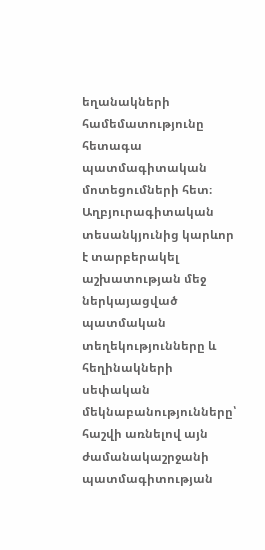եղանակների համեմատությունը հետագա պատմագիտական մոտեցումների հետ։ Աղբյուրագիտական տեսանկյունից կարևոր է տարբերակել աշխատության մեջ ներկայացված պատմական տեղեկությունները և հեղինակների սեփական մեկնաբանությունները՝ հաշվի առնելով այն ժամանակաշրջանի պատմագիտության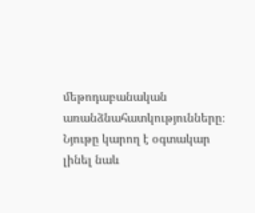մեթոդաբանական առանձնահատկությունները։ Նյութը կարող է օգտակար լինել նաև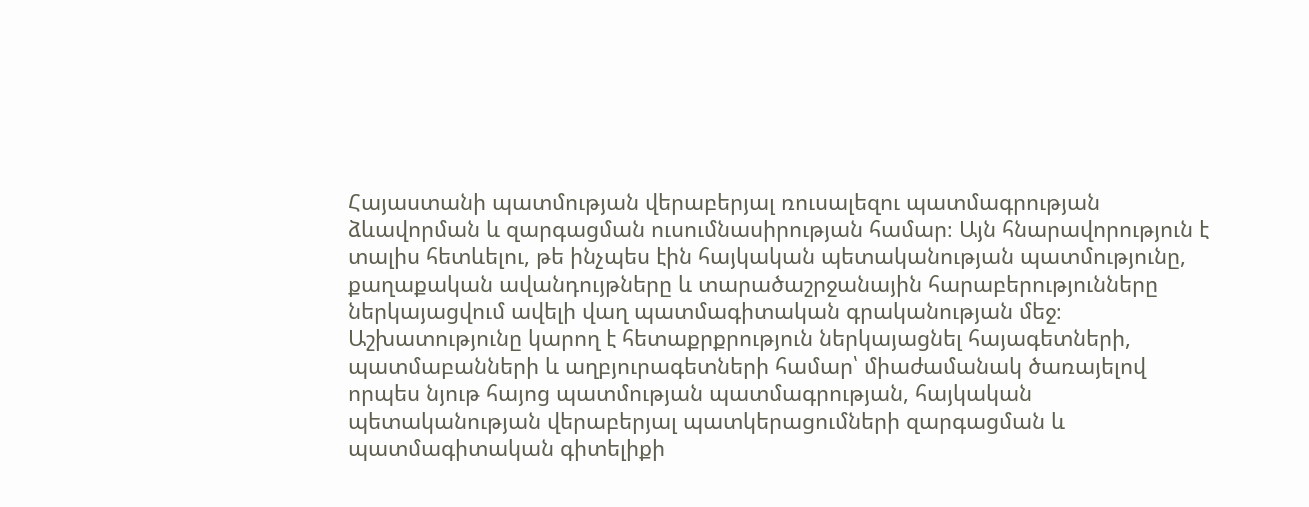Հայաստանի պատմության վերաբերյալ ռուսալեզու պատմագրության ձևավորման և զարգացման ուսումնասիրության համար։ Այն հնարավորություն է տալիս հետևելու, թե ինչպես էին հայկական պետականության պատմությունը, քաղաքական ավանդույթները և տարածաշրջանային հարաբերությունները ներկայացվում ավելի վաղ պատմագիտական գրականության մեջ։ Աշխատությունը կարող է հետաքրքրություն ներկայացնել հայագետների, պատմաբանների և աղբյուրագետների համար՝ միաժամանակ ծառայելով որպես նյութ հայոց պատմության պատմագրության, հայկական պետականության վերաբերյալ պատկերացումների զարգացման և պատմագիտական գիտելիքի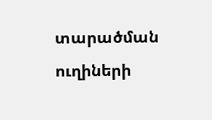տարածման ուղիների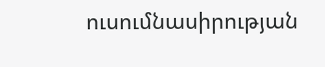ուսումնասիրության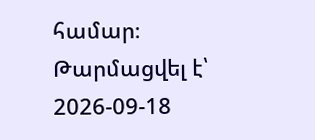համար։
Թարմացվել է՝ 2026-09-18